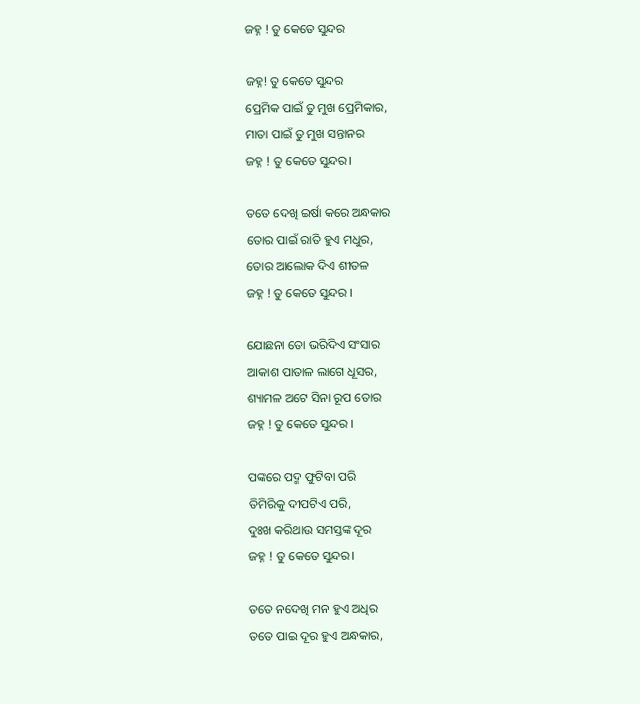ଜହ୍ନ ! ତୁ କେତେ ସୁନ୍ଦର

ଜହ୍ନ! ତୁ କେତେ ସୁନ୍ଦର
ପ୍ରେମିକ ପାଇଁ ତୁ ମୁଖ ପ୍ରେମିକାର,
ମାତା ପାଇଁ ତୁ ମୁଖ ସନ୍ତାନର
ଜହ୍ନ ! ତୁ କେତେ ସୁନ୍ଦର।

ତତେ ଦେଖି ଇର୍ଷା କରେ ଅନ୍ଧକାର
ତୋର ପାଇଁ ରାତି ହୁଏ ମଧୁର,
ତୋର ଆଲୋକ ଦିଏ ଶୀତଳ
ଜହ୍ନ ! ତୁ କେତେ ସୁନ୍ଦର ।

ଯୋଛନା ତୋ ଭରିଦିଏ ସଂସାର
ଆକାଶ ପାତାଳ ଲାଗେ ଧୂସର,
ଶ୍ୟାମଳ ଅଟେ ସିନା ରୂପ ତୋର
ଜହ୍ନ ! ତୁ କେତେ ସୁନ୍ଦର ।

ପଙ୍କରେ ପଦ୍ମ ଫୁଟିବା ପରି
ତିମିରିକୁ ଦୀପଟିଏ ପରି,
ଦୁଃଖ କରିଥାଉ ସମସ୍ତଙ୍କ ଦୂର
ଜହ୍ନ ! ତୁ କେତେ ସୁନ୍ଦର।

ତତେ ନଦେଖି ମନ ହୁଏ ଅଧିର
ତତେ ପାଇ ଦୂର ହୁଏ ଅନ୍ଧକାର,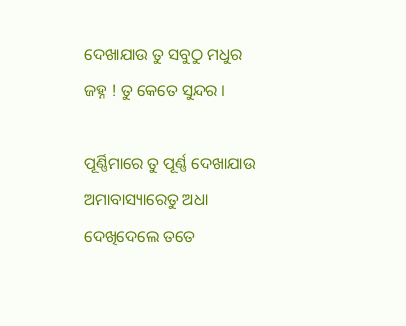ଦେଖାଯାଉ ତୁ ସବୁଠୁ ମଧୁର
ଜହ୍ନ ! ତୁ କେତେ ସୁନ୍ଦର ।

ପୂର୍ଣ୍ଣିମାରେ ତୁ ପୂର୍ଣ୍ଣ ଦେଖାଯାଉ
ଅମାବାସ୍ୟାରେତୁ ଅଧା
ଦେଖିଦେଲେ ତତେ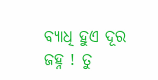ବ୍ୟାଧି ହୁଏ ଦୂର
ଜହ୍ନ ! ତୁ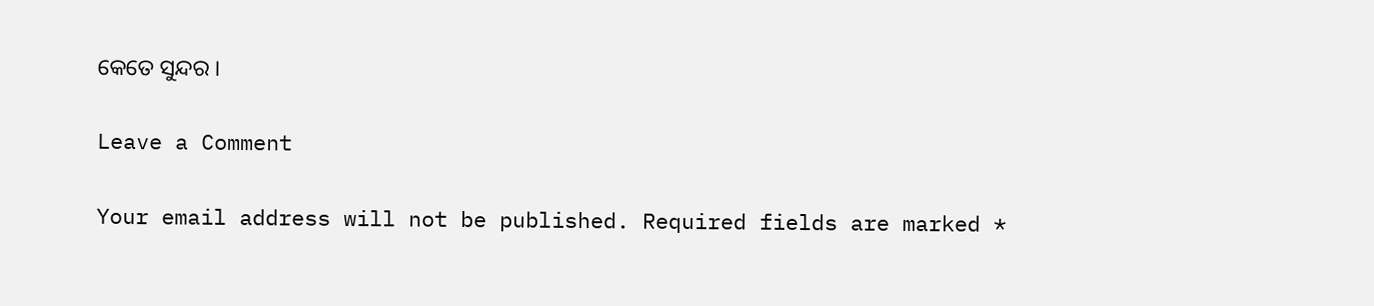କେତେ ସୁନ୍ଦର ।

Leave a Comment

Your email address will not be published. Required fields are marked *